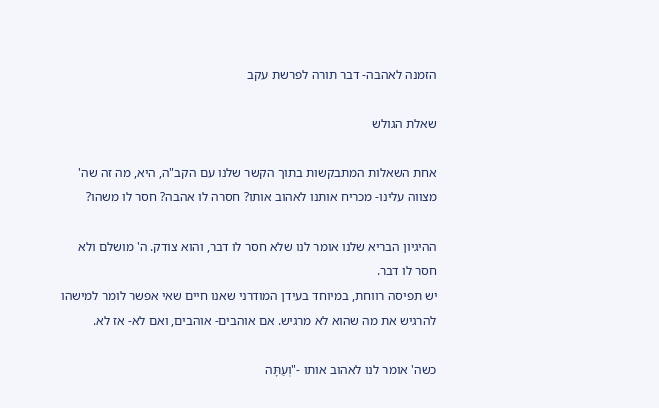הזמנה לאהבה- דבר תורה לפרשת עקב

שאלת הגולש

אחת השאלות המתבקשות בתוך הקשר שלנו עם הקב"ה, היא, מה זה שה' מצווה עלינו- מכריח אותנו לאהוב אותו? חסרה לו אהבה? חסר לו משהו?

ההיגיון הבריא שלנו אומר לנו שלא חסר לו דבר, והוא צודק. ה' מושלם ולא חסר לו דבר.
יש תפיסה רווחת, במיוחד בעידן המודרני שאנו חיים שאי אפשר לומר למישהו להרגיש את מה שהוא לא מרגיש. אם אוהבים- אוהבים, ואם לא- אז לא.

כשה' אומר לנו לאהוב אותו -"וְעַתָּה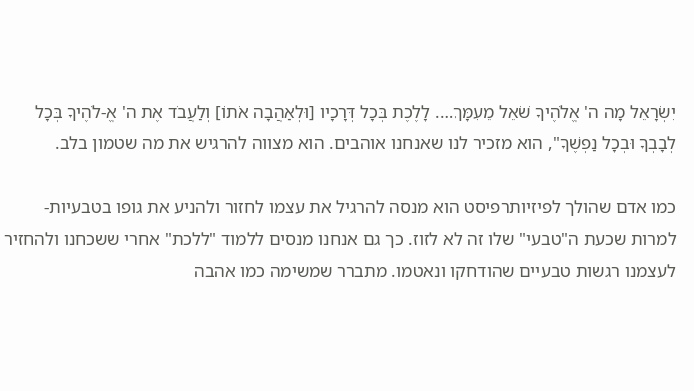יִשְׂרָאֵל מָה ה' אֱלֹהֶיךָ שֹׁאֵל מֵעִמָּךְ…. לָלֶכֶת בְּכָל דְּרָכָיו [וּלְאַהֲבָה אֹתוֹ] וְלַעֲבֹד אֶת ה' אֱ-לֹהֶיךָ בְּכָל לְבָבְךָ וּבְכָל נַפְשֶׁךָ", הוא מזכיר לנו שאנחנו אוהבים. הוא מצווה להרגיש את מה שטמון בלב.

כמו אדם שהולך לפיזיותרפיסט הוא מנסה להרגיל את עצמו לחזור ולהניע את גופו בטבעיות- למרות שכעת ה"טבעי" שלו זה לא לזוז. כך גם אנחנו מנסים ללמוד "ללכת" אחרי ששכחנו ולהחזיר לעצמנו רגשות טבעיים שהודחקו ונאטמו. מתברר שמשימה כמו אהבה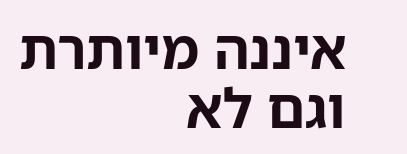איננה מיותרת וגם לא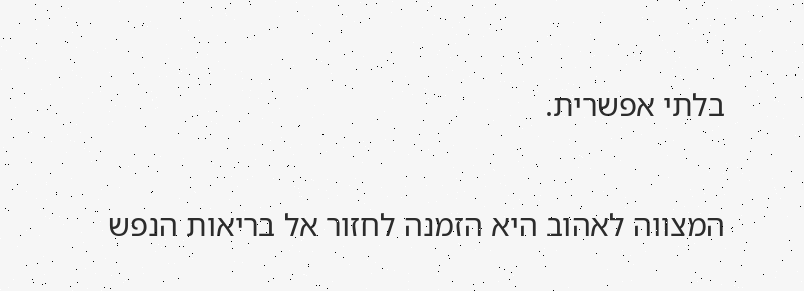בלתי אפשרית.

המצווה לאהוב היא הזמנה לחזור אל בריאות הנפש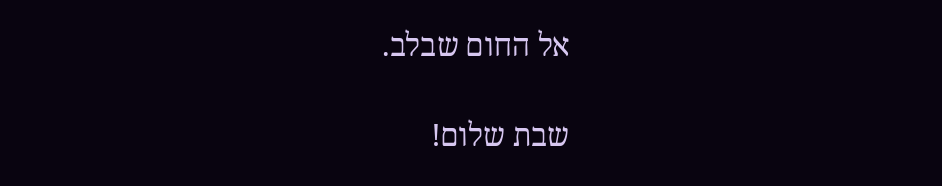אל החום שבלב.

שבת שלום!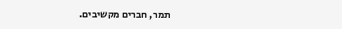תמר, חברים מקשיבים.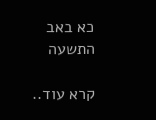כא באב התשעה

קרא עוד..